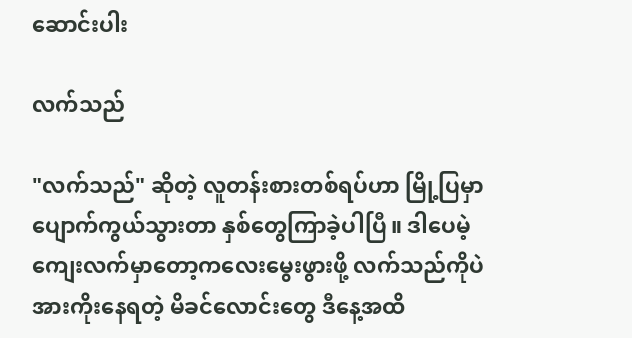ဆောင်းပါး

လက်သည်

"လက်သည်" ဆိုတဲ့ လူတန်းစားတစ်ရပ်ဟာ မြို့ပြမှာ ပျောက်ကွယ်သွားတာ နှစ်တွေကြာခဲ့ပါပြီ။ ဒါပေမဲ့ ကျေးလက်မှာတော့ကလေးမွေးဖွားဖို့ လက်သည်ကိုပဲ အားကိုးနေရတဲ့ မိခင်လောင်းတွေ ဒီနေ့အထိ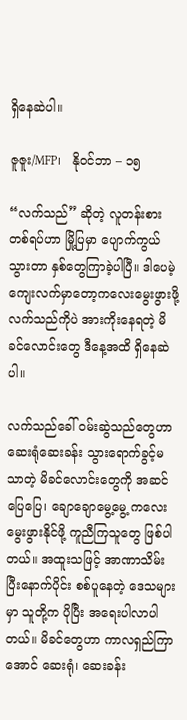ရှိနေဆဲပါ။

ဇူဇူး/MFP၊   နိုဝင်ဘာ – ၁၅

“လက်သည်” ဆိုတဲ့ လူတန်းစားတစ်ရပ်ဟာ မြို့ပြမှာ ပျောက်ကွယ်သွားတာ နှစ်တွေကြာခဲ့ပါပြီ။ ဒါပေမဲ့ ကျေးလက်မှာတော့ကလေးမွေးဖွားဖို့ လက်သည်ကိုပဲ အားကိုးနေရတဲ့ မိခင်လောင်းတွေ ဒီနေ့အထိ ရှိနေဆဲပါ။

လက်သည်ခေါ် ဝမ်းဆွဲသည်တွေဟာ ဆေးရုံဆေးခန်း သွားရောက်ခွင့်မသာတဲ့ မိခင်လောင်းတွေကို အဆင်ပြေပြေ၊ ချောချောမွေ့မွေ့ ကလေးမွေးဖွားနိုင်ဖို့ ကူညီကြသူတွေ ဖြစ်ပါတယ်။ အထူးသဖြင့် အာဏာသိမ်းပြီးနောက်ပိုင်း စစ်ပူနေတဲ့ ဒေသများမှာ သူတို့က ပိုပြီး အရေးပါလာပါတယ်။ မိခင်တွေဟာ ကာလရှည်ကြာအောင် ဆေးရုံ၊ ဆေးခန်း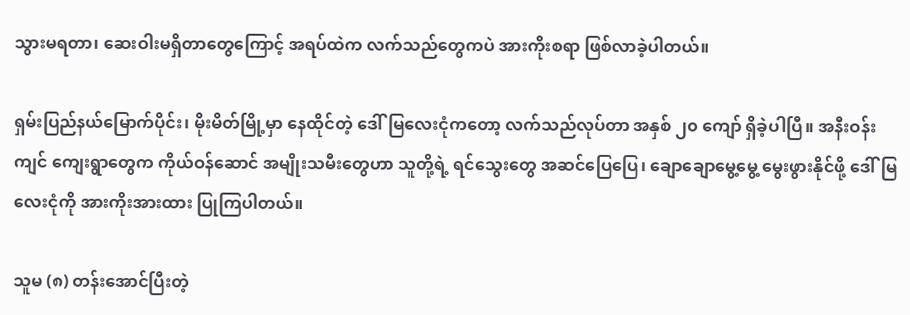သွားမရတာ၊ ဆေးဝါးမရှိတာတွေကြောင့် အရပ်ထဲက လက်သည်တွေကပဲ အားကိုးစရာ ဖြစ်လာခဲ့ပါတယ်။

ရှမ်းပြည်နယ်မြောက်ပိုင်း၊ မိုးမိတ်မြို့မှာ နေထိုင်တဲ့ ဒေါ်မြလေးငုံကတော့ လက်သည်လုပ်တာ အနှစ် ၂၀ ကျော် ရှိခဲ့ပါပြီ။ အနီးဝန်းကျင် ကျေးရွာတွေက ကိုယ်ဝန်ဆောင် အမျိုးသမီးတွေဟာ သူတို့ရဲ့ ရင်သွေးတွေ အဆင်ပြေပြေ၊ ချောချောမွေ့မွေ့ မွေးဖွားနိုင်ဖို့ ဒေါ်မြလေးငုံကို အားကိုးအားထား ပြုကြပါတယ်။

သူမ (၈) တန်းအောင်ပြီးတဲ့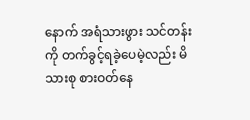နောက် အရံသားဖွား သင်တန်းကို တက်ခွင့်ရခဲ့ပေမဲ့လည်း မိသားစု စားဝတ်နေ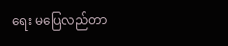ရေး မပြေလည်တာ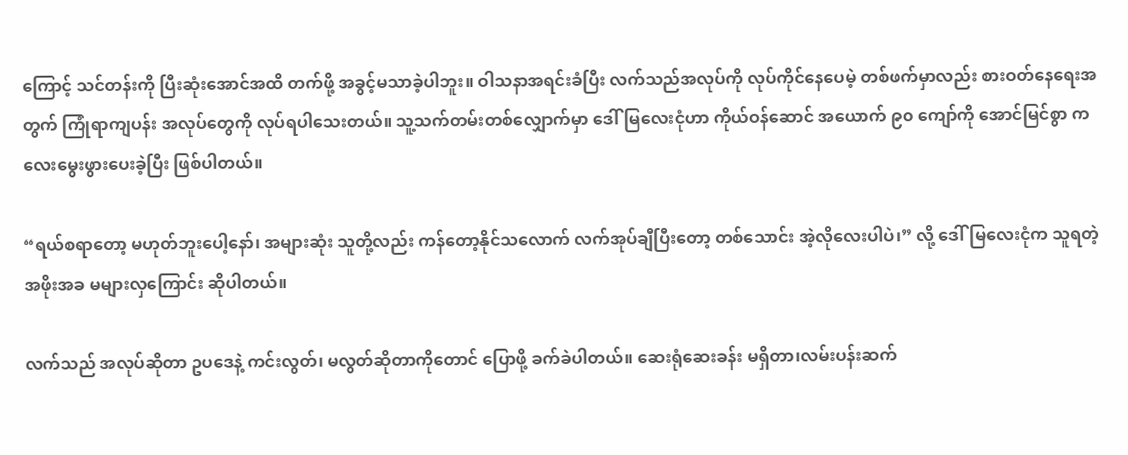ကြောင့် သင်တန်းကို ပြီးဆုံးအောင်အထိ တက်ဖို့ အခွင့်မသာခဲ့ပါဘူး။ ဝါသနာအရင်းခံပြီး လက်သည်အလုပ်ကို လုပ်ကိုင်နေပေမဲ့ တစ်ဖက်မှာလည်း စားဝတ်နေရေးအတွက် ကြုံရာကျပန်း အလုပ်တွေကို လုပ်ရပါသေးတယ်။ သူ့သက်တမ်းတစ်လျှောက်မှာ ဒေါ်မြလေးငုံဟာ ကိုယ်ဝန်ဆောင် အယောက် ၉၀ ကျော်ကို အောင်မြင်စွာ ကလေးမွေးဖွားပေးခဲ့ပြီး ဖြစ်ပါတယ်။

“ရယ်စရာတော့ မဟုတ်ဘူးပေါ့နော်၊ အများဆုံး သူတို့လည်း ကန်တော့နိုင်သလောက် လက်အုပ်ချီပြီးတော့ တစ်သောင်း အဲ့လိုလေးပါပဲ၊” လို့ ဒေါ်မြလေးငုံက သူရတဲ့ အဖိုးအခ မများလှကြောင်း ဆိုပါတယ်။

လက်သည် အလုပ်ဆိုတာ ဥပဒေနဲ့ ကင်းလွတ်၊ မလွတ်ဆိုတာကိုတောင် ပြောဖို့ ခက်ခဲပါတယ်။ ဆေးရုံဆေးခန်း မရှိတာ၊လမ်းပန်းဆက်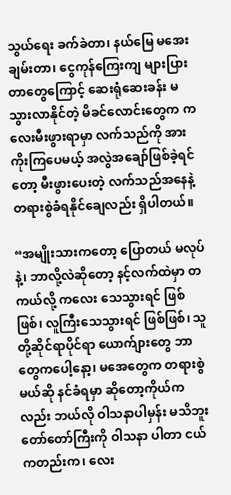သွယ်ရေး ခက်ခဲတာ၊ နယ်မြေ မအေးချမ်းတာ၊ ငွေကုန်ကြေးကျ များပြားတာတွေကြောင့် ဆေးရုံဆေးခန်း မသွားလာနိုင်တဲ့ မိခင်လောင်းတွေက ကလေးမီးဖွားရာမှာ လက်သည်ကို အားကိုးကြပေမယ့် အလွဲအချော်ဖြစ်ခဲ့ရင်တော့ မီးဖွားပေးတဲ့ လက်သည်အနေနဲ့ တရားစွဲခံရနိုင်ချေလည်း ရှိပါတယ်။

“အမျိုးသားကတော့ ပြောတယ် မလုပ်နဲ့၊ ဘာလို့လဲဆိုတော့ နင့်လက်ထဲမှာ တကယ်လို့ ကလေး သေသွားရင် ဖြစ်ဖြစ်၊ လူကြီးသေသွားရင် ဖြစ်ဖြစ်၊ သူတို့ဆိုင်ရာပိုင်ရာ ယောက်ျားတွေ ဘာတွေကပေါ့နော့၊ မအေတွေက တရားစွဲမယ်ဆို နင်ခံရမှာ ဆိုတော့ကိုယ်ကလည်း ဘယ်လို ဝါသနာပါမှန်း မသိဘူး တော်တော်ကြီးကို ဝါသနာ ပါတာ ငယ်ကတည်းက၊ လေး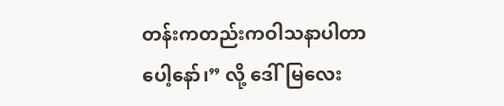တန်းကတည်းကဝါသနာပါတာပေါ့နော်၊” လို့ ဒေါ်မြလေး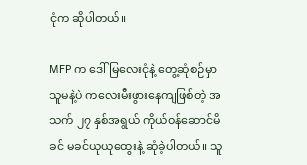ငုံက ဆိုပါတယ်။

MFP က ဒေါ်မြလေးငုံနဲ့ တွေ့ဆုံစဉ်မှာ သူမနဲ့ပဲ ကလေးမီးဖွားနေကျဖြစ်တဲ့ အသက် ၂၇ နှစ်အရွယ် ကိုယ်ဝန်ဆောင်မိခင် မခင်ယုယုထွေးနဲ့ ဆုံခဲ့ပါတယ်။ သူ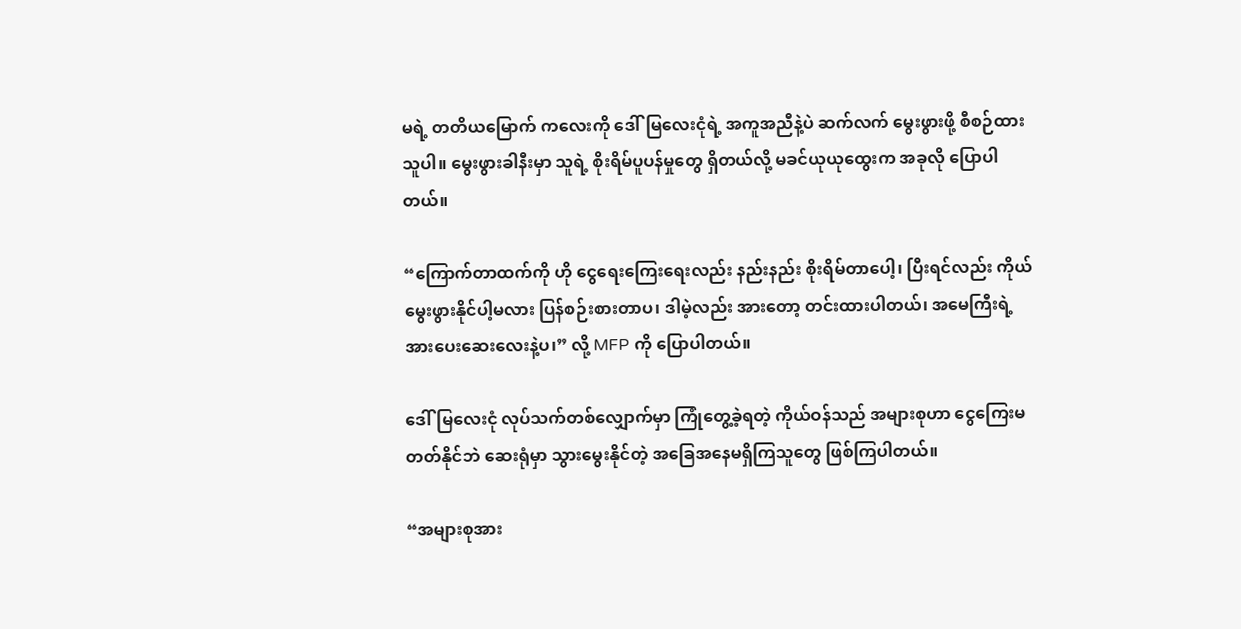မရဲ့ တတိယမြောက် ကလေးကို ဒေါ်မြလေးငုံရဲ့ အကူအညီနဲ့ပဲ ဆက်လက် မွေးဖွားဖို့ စီစဉ်ထားသူပါ။ မွေးဖွားခါနီးမှာ သူရဲ့ စိုးရိမ်ပူပန်မှုတွေ ရှိတယ်လို့ မခင်ယုယုထွေးက အခုလို ပြောပါတယ်။

“ကြောက်တာထက်ကို ဟို ငွေရေးကြေးရေးလည်း နည်းနည်း စိုးရိမ်တာပေါ့၊ ပြီးရင်လည်း ကိုယ် မွေးဖွားနိုင်ပါ့မလား ပြန်စဉ်းစားတာပ၊ ဒါမဲ့လည်း အားတော့ တင်းထားပါတယ်၊ အမေကြီးရဲ့ အားပေးဆေးလေးနဲ့ပ၊” လို့ MFP ကို ပြောပါတယ်။

ဒေါ်မြလေးငုံ လုပ်သက်တစ်လျှောက်မှာ ကြုံတွေ့ခဲ့ရတဲ့ ကိုယ်ဝန်သည် အများစုဟာ ငွေကြေးမတတ်နိုင်ဘဲ ဆေးရုံမှာ သွားမွေးနိုင်တဲ့ အခြေအနေမရှိကြသူတွေ ဖြစ်ကြပါတယ်။

“အများစုအား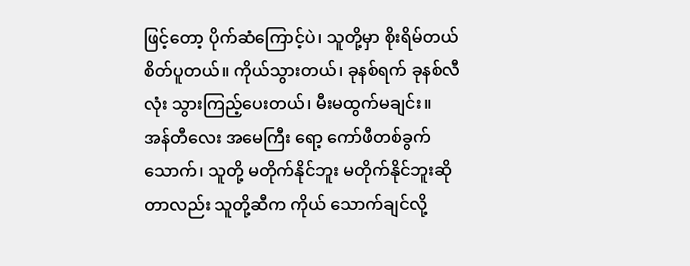ဖြင့်တော့ ပိုက်ဆံကြောင့်ပဲ၊ သူတို့မှာ စိုးရိမ်တယ် စိတ်ပူတယ်။ ကိုယ်သွားတယ်၊ ခုနစ်ရက် ခုနစ်လီလုံး သွားကြည့်ပေးတယ်၊ မီးမထွက်မချင်း။ အန်တီလေး အမေကြီး ရော့ ကော်ဖီတစ်ခွက် သောက်၊ သူတို့ မတိုက်နိုင်ဘူး မတိုက်နိုင်ဘူးဆိုတာလည်း သူတို့ဆီက ကိုယ် သောက်ချင်လို့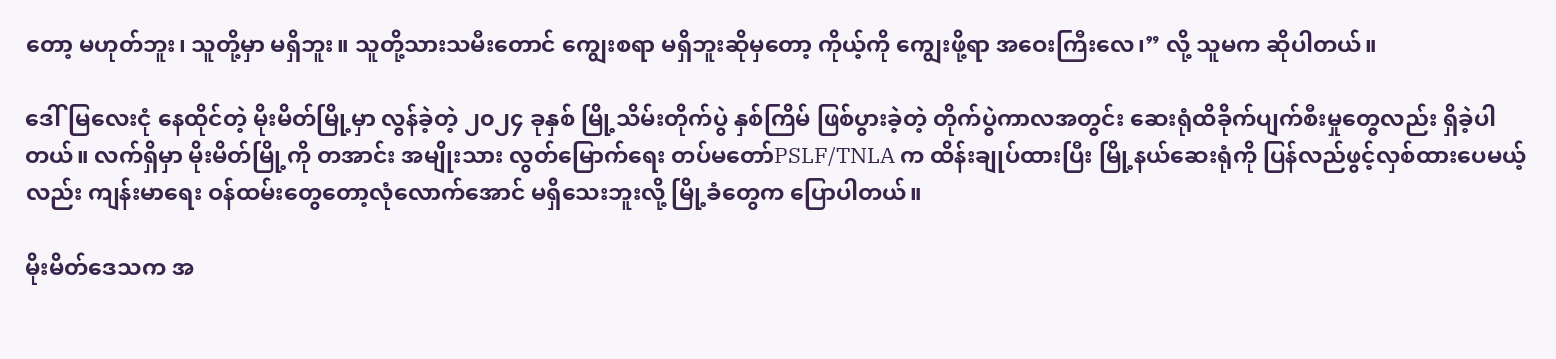တော့ မဟုတ်ဘူး၊ သူတို့မှာ မရှိဘူး။ သူတို့သားသမီးတောင် ကျွေးစရာ မရှိဘူးဆိုမှတော့ ကိုယ့်ကို ကျွေးဖို့ရာ အဝေးကြီးလေ၊” လို့ သူမက ဆိုပါတယ်။

ဒေါ်မြလေးငုံ နေထိုင်တဲ့ မိုးမိတ်မြို့မှာ လွန်ခဲ့တဲ့ ၂၀၂၄ ခုနှစ် မြို့သိမ်းတိုက်ပွဲ နှစ်ကြိမ် ဖြစ်ပွားခဲ့တဲ့ တိုက်ပွဲကာလအတွင်း ဆေးရုံထိခိုက်ပျက်စီးမှုတွေလည်း ရှိခဲ့ပါတယ်။ လက်ရှိမှာ မိုးမိတ်မြို့ကို တအာင်း အမျိုးသား လွတ်မြောက်ရေး တပ်မတော်PSLF/TNLA က ထိန်းချုပ်ထားပြီး မြို့နယ်ဆေးရုံကို ပြန်လည်ဖွင့်လှစ်ထားပေမယ့်လည်း ကျန်းမာရေး ဝန်ထမ်းတွေတော့လုံလောက်အောင် မရှိသေးဘူးလို့ မြို့ခံတွေက ပြောပါတယ်။

မိုးမိတ်ဒေသက အ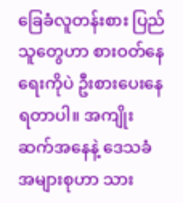ခြေခံလူတန်းစား ပြည်သူတွေဟာ စားဝတ်နေရေးကိုပဲ ဦးစားပေးနေရတာပါ။ အကျိုးဆက်အနေနဲ့ ဒေသခံအများစုဟာ သား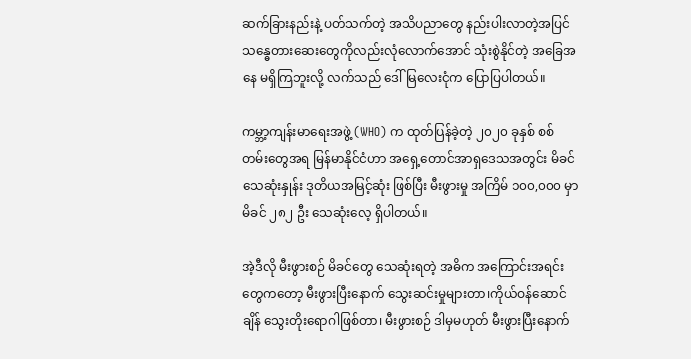ဆက်ခြားနည်းနဲ့ ပတ်သက်တဲ့ အသိပညာတွေ နည်းပါးလာတဲ့အပြင် သန္ဓေတားဆေးတွေကိုလည်းလုံလောက်အောင် သုံးစွဲနိုင်တဲ့ အခြေအနေ မရှိကြဘူးလို့ လက်သည် ဒေါ်မြလေးငုံက ပြောပြပါတယ်။

ကမ္ဘာ့ကျန်းမာရေးအဖွဲ့ (WHO) က ထုတ်ပြန်ခဲ့တဲ့ ၂၀၂၀ ခုနှစ် စစ်တမ်းတွေအရ မြန်မာနိုင်ငံဟာ အရှေ့တောင်အာရှဒေသအတွင်း မိခင်သေဆုံးနှုန်း ဒုတိယအမြင့်ဆုံး ဖြစ်ပြီး မီးဖွားမှု အကြိမ် ၁၀၀,၀၀၀ မှာ မိခင် ၂၈၂ ဦး သေဆုံးလေ့ ရှိပါတယ်။

အဲ့ဒီလို မီးဖွားစဉ် မိခင်တွေ သေဆုံးရတဲ့ အဓိက အကြောင်းအရင်းတွေကတော့ မီးဖွားပြီးနောက် သွေးဆင်းမှုများတာ၊ကိုယ်ဝန်ဆောင်ချိန် သွေးတိုးရောဂါဖြစ်တာ၊ မီးဖွားစဉ် ဒါမှမဟုတ် မီးဖွားပြီးနောက်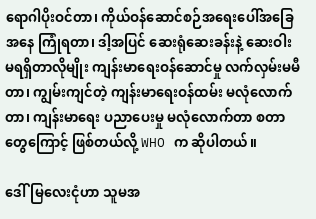ရောဂါပိုးဝင်တာ၊ ကိုယ်ဝန်ဆောင်စဉ်အရေးပေါ်အခြေအနေ ကြုံရတာ၊ ဒါ့အပြင် ဆေးရုံဆေးခန်းနဲ့ ဆေးဝါး မရရှိတာလိုမျိုး ကျန်းမာရေးဝန်ဆောင်မှု လက်လှမ်းမမီတာ၊ ကျွမ်းကျင်တဲ့ ကျန်းမာရေးဝန်ထမ်း မလုံလောက်တာ၊ ကျန်းမာရေး ပညာပေးမှု မလုံလောက်တာ စတာတွေကြောင့် ဖြစ်တယ်လို့ WHO က ဆိုပါတယ်။

ဒေါ်မြလေးငုံဟာ သူမအ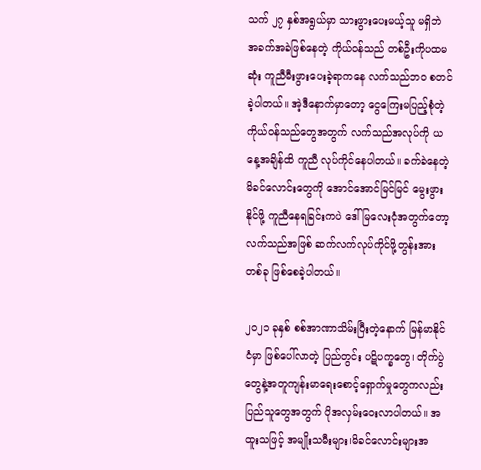သက် ၂၇ နှစ်အရွယ်မှာ သားဖွားပေးမယ့်သူ မရှိဘဲ အခက်အခဲဖြစ်နေတဲ့ ကိုယ်ဝန်သည် တစ်ဦးကိုပထမဆုံး ကူညီမီးဖွားပေးခဲ့ရာကနေ လက်သည်ဘဝ စတင်ခဲ့ပါတယ်။ အဲ့ဒီနောက်မှာတော့ ငွေကြေးမပြည့်စုံတဲ့ ကိုယ်ဝန်သည်တွေအတွက် လက်သည်အလုပ်ကို ယနေ့အချိန်ထိ ကူညီ လုပ်ကိုင်နေပါတယ်။ ခက်ခဲနေတဲ့ မိခင်လောင်းတွေကို အောင်အောင်မြင်မြင် မွေးဖွားနိုင်ဖို့ ကူညီနေရခြင်းကပဲ ဒေါ်မြလေးငုံအတွက်တော့ လက်သည်အဖြစ် ဆက်လက်လုပ်ကိုင်ဖို့တွန်းအားတစ်ခု ဖြစ်စေခဲ့ပါတယ်။

၂၀၂၁ ခုနှစ် စစ်အာဏာသိမ်းပြီးတဲ့နောက် မြန်မာနိုင်ငံမှာ ဖြစ်ပေါ်လာတဲ့ ပြည်တွင်း ပဋိပက္ခတွေ၊ တိုက်ပွဲတွေနဲ့အတူကျန်းမာရေးစောင့်ရှောက်မှုတွေကလည်း ပြည်သူတွေအတွက် ပိုအလှမ်းဝေးလာပါတယ်။ အထူးသဖြင့် အမျိုးသမီးများ၊မိခင်လောင်းများအ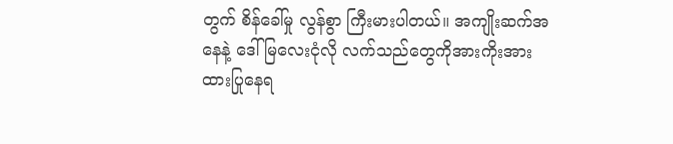တွက် စိန်ခေါ်မှု လွန်စွာ ကြီးမားပါတယ်။ အကျိုးဆက်အနေနဲ့ ဒေါ်မြလေးငုံလို လက်သည်တွေကိုအားကိုးအားထားပြုနေရ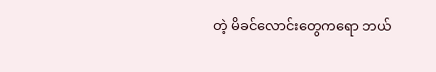တဲ့ မိခင်လောင်းတွေကရော ဘယ်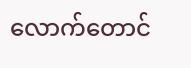လောက်တောင်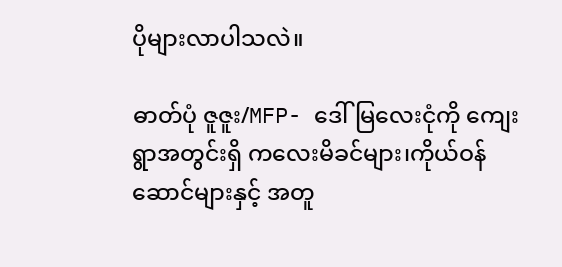ပိုများလာပါသလဲ။

ဓာတ်ပုံ ဇူဇူး/MFP- ဒေါ်မြလေးငုံကို ကျေးရွာအတွင်းရှိ ကလေးမိခင်များ၊ကိုယ်ဝန်ဆောင်များနှင့် အတူ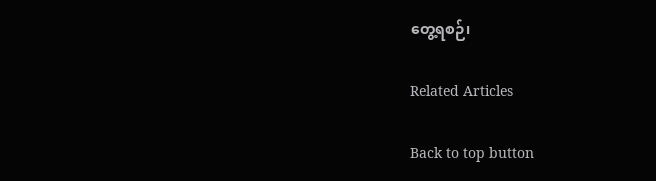တွေ့ရစဉ်၊

Related Articles

Back to top button